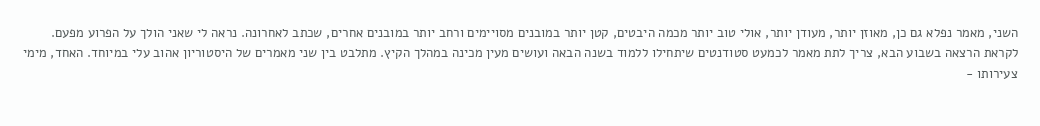השני, מאמר נפלא גם כן, מאוזן יותר, מעודן יותר, אולי טוב יותר מכמה היבטים, קטן יותר במובנים מסויימים ורחב יותר במובנים אחרים, שכתב לאחרונה. נראה לי שאני הולך על הפרוע מפעם.
לקראת הרצאה בשבוע הבא, צריך לתת מאמר לכמעט סטודנטים שיתחילו ללמוד בשנה הבאה ועושים מעין מכינה במהלך הקיץ. מתלבט בין שני מאמרים של היסטוריון אהוב עלי במיוחד. האחד, מימי צעירותו -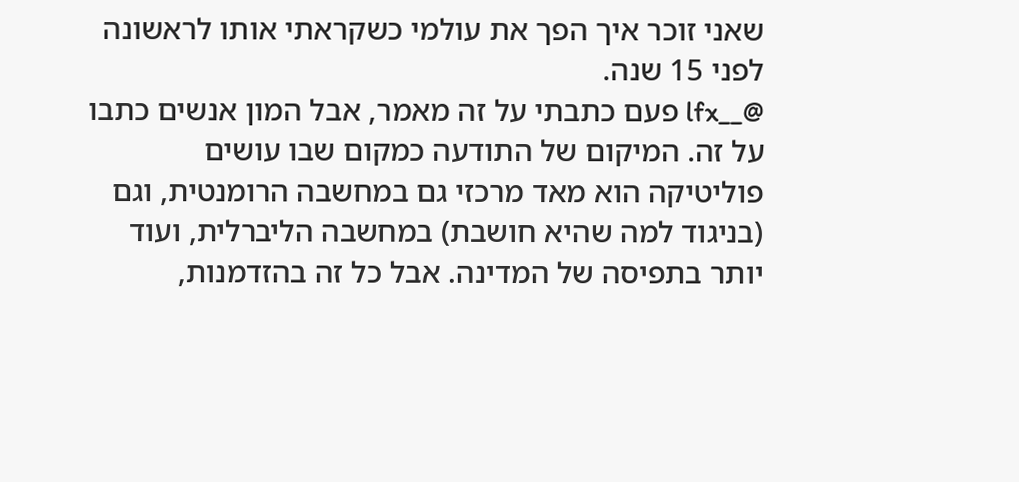שאני זוכר איך הפך את עולמי כשקראתי אותו לראשונה לפני 15 שנה.
@__lfx פעם כתבתי על זה מאמר, אבל המון אנשים כתבו על זה. המיקום של התודעה כמקום שבו עושים פוליטיקה הוא מאד מרכזי גם במחשבה הרומנטית, וגם (בניגוד למה שהיא חושבת) במחשבה הליברלית, ועוד יותר בתפיסה של המדינה. אבל כל זה בהזדמנות,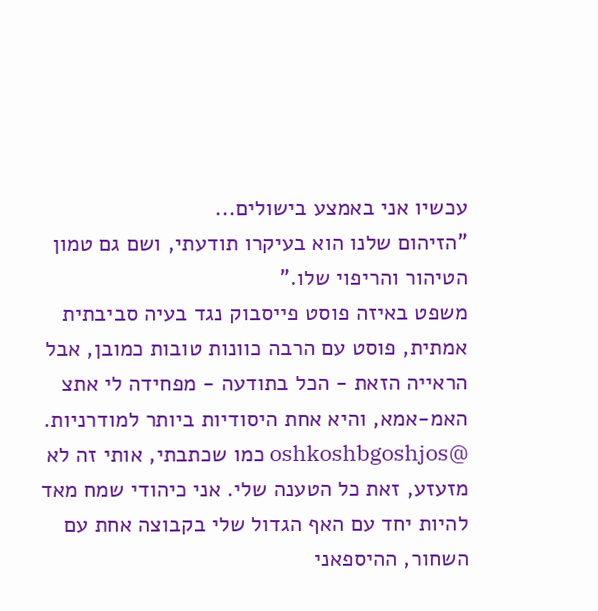עכשיו אני באמצע בישולים...
"הזיהום שלנו הוא בעיקרו תודעתי, ושם גם טמון הטיהור והריפוי שלו."
משפט באיזה פוסט פייסבוק נגד בעיה סביבתית אמתית, פוסט עם הרבה כוונות טובות כמובן, אבל הראייה הזאת - הכל בתודעה - מפחידה לי אתצ האמ-אמא, והיא אחת היסודיות ביותר למודרניות.
@oshkoshbgoshjos כמו שכתבתי, אותי זה לא מזעזע, זאת כל הטענה שלי. אני כיהודי שמח מאד להיות יחד עם האף הגדול שלי בקבוצה אחת עם השחור, ההיספאני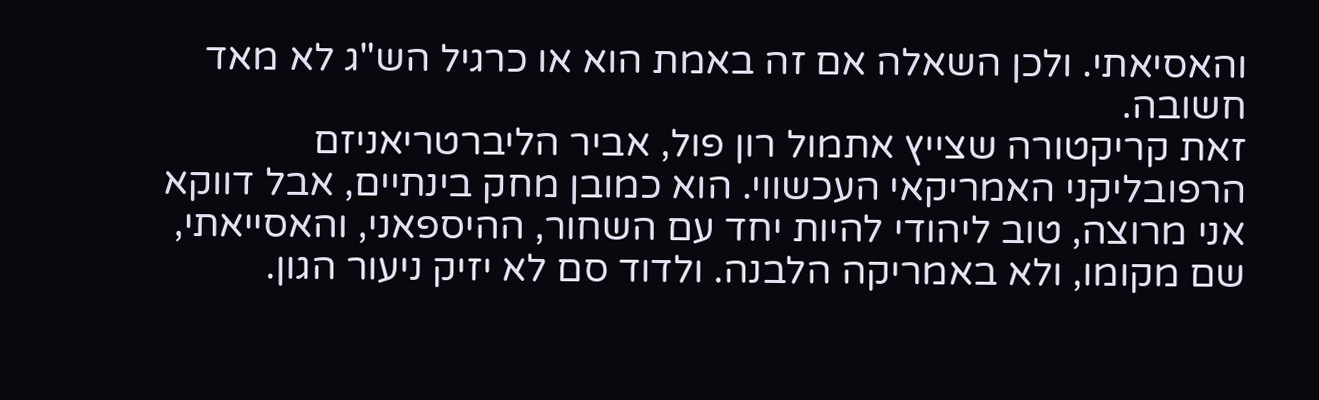והאסיאתי. ולכן השאלה אם זה באמת הוא או כרגיל הש"ג לא מאד חשובה.
זאת קריקטורה שצייץ אתמול רון פול, אביר הליברטריאניזם הרפובליקני האמריקאי העכשווי. הוא כמובן מחק בינתיים, אבל דווקא אני מרוצה, טוב ליהודי להיות יחד עם השחור, ההיספאני, והאסייאתי, שם מקומו, ולא באמריקה הלבנה. ולדוד סם לא יזיק ניעור הגון.